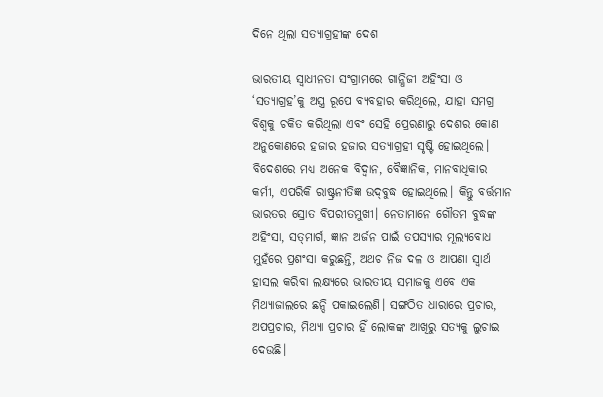ଦିନେ ଥିଲା ସତ୍ୟାଗ୍ରହୀଙ୍କ ଦେଶ

ଭାରତୀୟ ସ୍ବାଧୀନତା ସଂଗ୍ରାମରେ ଗାନ୍ଧିଜୀ ଅହିଂସା ଓ ‘ସତ୍ୟାଗ୍ରହ’କୁ ଅସ୍ତ୍ର ରୂପେ ବ୍ୟବହାର କରିଥିଲେ, ଯାହା ସମଗ୍ର ବିଶ୍ୱକୁ ଚକିତ କରିଥିଲା ଏବଂ ସେହି ପ୍ରେରଣାରୁ ଦେଶର କୋଣ ଅନୁକୋଣରେ ହଜାର ହଜାର ସତ୍ୟାଗ୍ରହୀ ସୃଷ୍ଟି ହୋଇଥିଲେ। ବିଦେଶରେ ମଧ୍ୟ ଅନେକ ବିଦ୍ୱାନ, ବୈଜ୍ଞାନିକ, ମାନବାଧିକାର କର୍ମୀ, ଏପରିକି ରାଷ୍ଟ୍ରନୀତିଜ୍ଞ ଉଦ୍‌ବୁଦ୍ଧ ହୋଇଥିଲେ। କିନ୍ତୁ ବର୍ତ୍ତମାନ ଭାରତର ସ୍ରୋତ ବିପରୀତମୁଖୀ। ନେତାମାନେ ଗୌତମ ବୁଦ୍ଧଙ୍କ ଅହିଂସା, ସତ୍‌ମାର୍ଗ, ଜ୍ଞାନ ଅର୍ଜନ ପାଇଁ ତପସ୍ୟାର ମୂଲ୍ୟବୋଧ ମୁହଁରେ ପ୍ରଶଂସା କରୁଛନ୍ତି, ଅଥଚ ନିଜ ଦଳ ଓ ଆପଣା ସ୍ବାର୍ଥ ହାସଲ କରିବା ଲକ୍ଷ୍ୟରେ ଭାରତୀୟ ସମାଜକୁ ଏବେ ଏକ ମିଥ୍ୟାଜାଲରେ ଛନ୍ଦି ପକାଇଲେଣି। ସଙ୍ଗଠିତ ଧାରାରେ ପ୍ରଚାର, ଅପପ୍ରଚାର, ମିଥ୍ୟା ପ୍ରଚାର ହିଁ ଲୋକଙ୍କ ଆଖିରୁ ସତ୍ୟକୁ ଲୁଚାଇ ଦେଉଛି।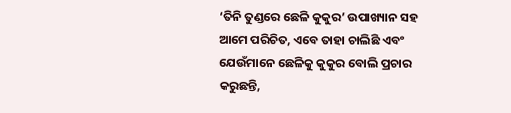‘ତିନି ତୁଣ୍ଡରେ ଛେଳି କୁକୁର’ ଉପାଖ୍ୟାନ ସହ ଆମେ ପରିଚିତ, ଏବେ ତାହା ଚାଲିଛି ଏବଂ ଯେଉଁମାନେ ଛେଳିକୁ କୁକୁର ବୋଲି ପ୍ରଚାର କରୁଛନ୍ତି,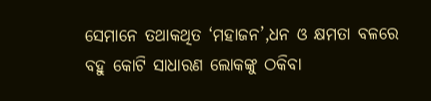ସେମାନେ ତଥାକଥିତ ‘ମହାଜନ’,ଧନ ଓ କ୍ଷମତା ବଳରେ ବହୁ କୋଟି ସାଧାରଣ ଲୋକଙ୍କୁ ଠକିବା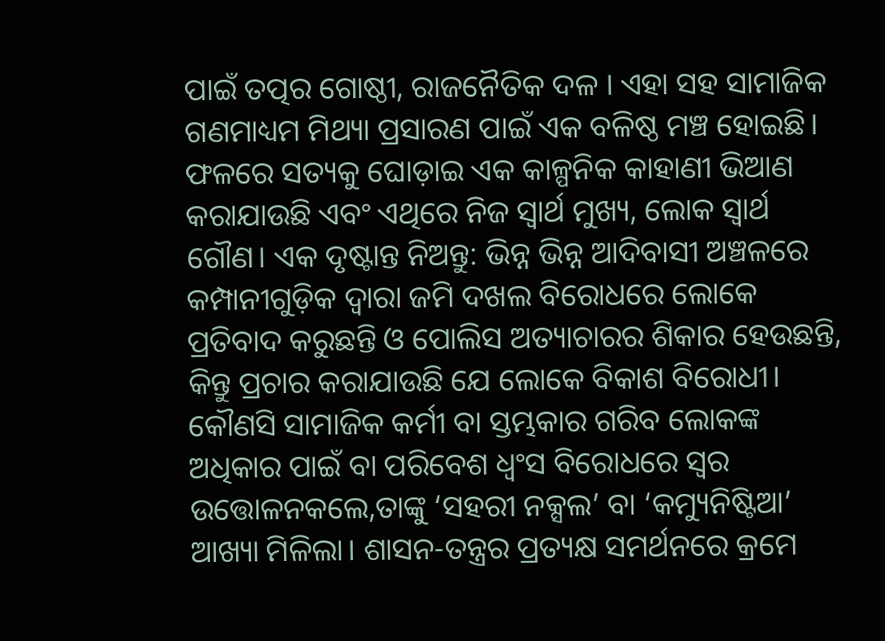ପାଇଁ ତତ୍ପର ଗୋଷ୍ଠୀ, ରାଜନୈତିକ ଦଳ । ଏହା ସହ ସାମାଜିକ ଗଣମାଧ୍ୟମ ମିଥ୍ୟା ପ୍ରସାରଣ ପାଇଁ ଏକ ବଳିଷ୍ଠ ମଞ୍ଚ ହୋଇଛି। ଫଳରେ ସତ୍ୟକୁ ଘୋଡ଼ାଇ ଏକ କାଳ୍ପନିକ କାହାଣୀ ଭିଆଣ କରାଯାଉଛି ଏବଂ ଏଥିରେ ନିଜ ସ୍ବାର୍ଥ ମୁଖ୍ୟ, ଲୋକ ସ୍ବାର୍ଥ ଗୌଣ। ଏକ ଦୃଷ୍ଟାନ୍ତ ନିଅନ୍ତୁ: ଭିନ୍ନ ଭିନ୍ନ ଆଦିବାସୀ ଅଞ୍ଚଳରେ କମ୍ପାନୀଗୁଡ଼ିକ ଦ୍ୱାରା ଜମି ଦଖଲ ବିରୋଧରେ ଲୋକେ ପ୍ରତିବାଦ କରୁଛନ୍ତି ଓ ପୋଲିସ ଅତ୍ୟାଚାରର ଶିକାର ହେଉଛନ୍ତି, କିନ୍ତୁ ପ୍ରଚାର କରାଯାଉଛି ଯେ ଲୋକେ ବିକାଶ ବିରୋଧୀ। କୌଣସି ସାମାଜିକ କର୍ମୀ ବା ସ୍ତମ୍ଭକାର ଗରିବ ଲୋକଙ୍କ ଅଧିକାର ପାଇଁ ବା ପରିବେଶ ଧ୍ୱଂସ ବିରୋଧରେ ସ୍ବର ଉତ୍ତୋଳନକଲେ,ତାଙ୍କୁ ‘ସହରୀ ନକ୍ସଲ’ ବା ‘କମ୍ୟୁନିଷ୍ଟିଆ’ ଆଖ୍ୟା ମିଳିଲା। ଶାସନ-ତନ୍ତ୍ରର ପ୍ରତ୍ୟକ୍ଷ ସମର୍ଥନରେ କ୍ରମେ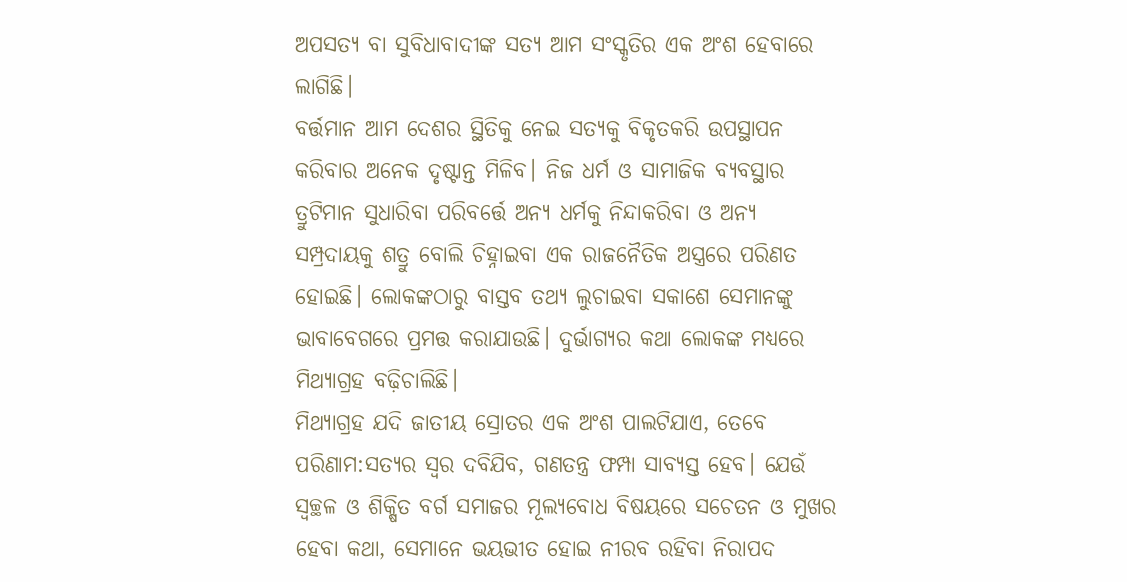ଅପସତ୍ୟ ବା ସୁବିଧାବାଦୀଙ୍କ ସତ୍ୟ ଆମ ସଂସ୍କୃତିର ଏକ ଅଂଶ ହେବାରେ ଲାଗିଛି।
ବର୍ତ୍ତମାନ ଆମ ଦେଶର ସ୍ଥିତିକୁ ନେଇ ସତ୍ୟକୁ ବିକୃତକରି ଉପସ୍ଥାପନ କରିବାର ଅନେକ ଦୃଷ୍ଟାନ୍ତ ମିଳିବ। ନିଜ ଧର୍ମ ଓ ସାମାଜିକ ବ୍ୟବସ୍ଥାର ତ୍ରୁଟିମାନ ସୁଧାରିବା ପରିବର୍ତ୍ତେ ଅନ୍ୟ ଧର୍ମକୁ ନିନ୍ଦାକରିବା ଓ ଅନ୍ୟ ସମ୍ପ୍ରଦାୟକୁ ଶତ୍ରୁ ବୋଲି ଚିହ୍ନାଇବା ଏକ ରାଜନୈତିକ ଅସ୍ତ୍ରରେ ପରିଣତ ହୋଇଛି। ଲୋକଙ୍କଠାରୁ ବାସ୍ତବ ତଥ୍ୟ ଲୁଚାଇବା ସକାଶେ ସେମାନଙ୍କୁ ଭାବାବେଗରେ ପ୍ରମତ୍ତ କରାଯାଉଛି। ଦୁର୍ଭାଗ୍ୟର କଥା ଲୋକଙ୍କ ମଧ୍ୟରେ ମିଥ୍ୟାଗ୍ରହ ବଢ଼ିଚାଲିଛି।
ମିଥ୍ୟାଗ୍ରହ ଯଦି ଜାତୀୟ ସ୍ରୋତର ଏକ ଅଂଶ ପାଲଟିଯାଏ, ତେବେ ପରିଣାମ:ସତ୍ୟର ସ୍ବର ଦବିଯିବ, ଗଣତନ୍ତ୍ର ଫମ୍ପା ସାବ୍ୟସ୍ତ ହେବ। ଯେଉଁ ସ୍ବଚ୍ଛଳ ଓ ଶିକ୍ଷିତ ବର୍ଗ ସମାଜର ମୂଲ୍ୟବୋଧ ବିଷୟରେ ସଚେତନ ଓ ମୁଖର ହେବା କଥା, ସେମାନେ ଭୟଭୀତ ହୋଇ ନୀରବ ରହିବା ନିରାପଦ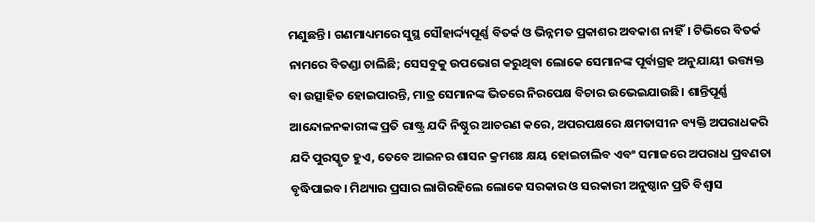ମଣୁଛନ୍ତି। ଗଣମାଧ୍ୟମରେ ସୁସ୍ଥ ସୌହାର୍ଦ୍ଦ୍ୟପୂର୍ଣ୍ଣ ବିତର୍କ ଓ ଭିନ୍ନମତ ପ୍ରକାଶର ଅବକାଶ ନାହିଁ। ଟିଭିରେ ବିତର୍କ ନାମରେ ବିତଣ୍ଡା ଚାଲିଛି; ସେସବୁକୁ ଉପଭୋଗ କରୁଥିବା ଲୋକେ ସେମାନଙ୍କ ପୂର୍ବାଗ୍ରହ ଅନୁଯାୟୀ ଉତ୍ତ୍ୟକ୍ତ ବା ଉତ୍ସାହିତ ହୋଇପାରନ୍ତି, ମାତ୍ର ସେମାନଙ୍କ ଭିତରେ ନିରପେକ୍ଷ ବିଚାର ଉଭେଇଯାଉଛି। ଶାନ୍ତିପୂର୍ଣ୍ଣ ଆନ୍ଦୋଳନକାରୀଙ୍କ ପ୍ରତି ରାଷ୍ଟ୍ର ଯଦି ନିଷ୍ଠୁର ଆଚରଣ କରେ, ଅପରପକ୍ଷରେ କ୍ଷମତାସୀନ ବ୍ୟକ୍ତି ଅପରାଧକରି ଯଦି ପୁରସ୍କୃତ ହୁଏ, ତେବେ ଆଇନର ଶାସନ କ୍ରମଶଃ କ୍ଷୟ ହୋଇଚାଲିବ ଏବଂ ସମାଜରେ ଅପରାଧ ପ୍ରବଣତା ବୃଦ୍ଧିପାଇବ। ମିଥ୍ୟାର ପ୍ରସାର ଲାଗିରହିଲେ ଲୋକେ ସରକାର ଓ ସରକାରୀ ଅନୁଷ୍ଠାନ ପ୍ରତି ବିଶ୍ୱାସ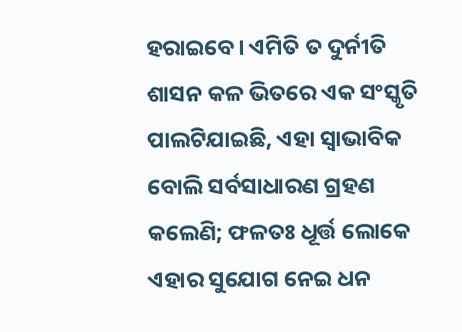ହରାଇବେ। ଏମିତି ତ ଦୁର୍ନୀତି ଶାସନ କଳ ଭିତରେ ଏକ ସଂସ୍କୃତି ପାଲଟିଯାଇଛି, ଏହା ସ୍ବାଭାବିକ ବୋଲି ସର୍ବସାଧାରଣ ଗ୍ରହଣ କଲେଣି; ଫଳତଃ ଧୂର୍ତ୍ତ ଲୋକେ ଏହାର ସୁଯୋଗ ନେଇ ଧନ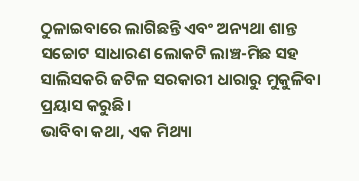ଠୁଳାଇବାରେ ଲାଗିଛନ୍ତି ଏବଂ ଅନ୍ୟଥା ଶାନ୍ତ ସଚ୍ଚୋଟ ସାଧାରଣ ଲୋକଟି ଲାଞ୍ଚ-ମିଛ ସହ ସାଲିସକରି ଜଟିଳ ସରକାରୀ ଧାରାରୁ ମୁକୁଳିବା ପ୍ରୟାସ କରୁଛି।
ଭାବିବା କଥା, ଏକ ମିଥ୍ୟା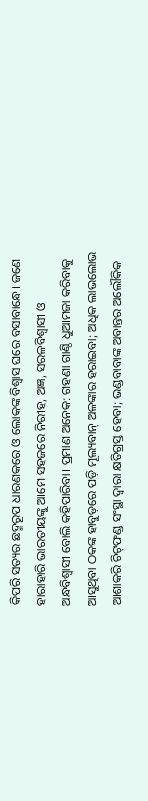କିପରି ସତ୍ୟର ଛଦ୍ମରୂପ ଧାରଣକରେ ଓ ଲୋକଙ୍କ ବିଶ୍ୱାସ ଘରେ ବସାବାନ୍ଧେ। ଜଣେ ହାରାହାରି ଭାରତୀୟଙ୍କୁ ଆମେ ସହଜରେ ନିରୀହ, ଅଜ୍ଞ, ସରଳବିଶ୍ୱାସୀ ଓ ଅନ୍ଧବିଶ୍ୱାସୀ ବୋଲି କହିପାରିବା। ପ୍ରମାଣ ଅନେକ: ଗହଣା ଗାଣ୍ଠି ଧୁଆମଜା କରିବାକୁ ଆସୁଥିବା ଠକଙ୍କ ହାବୁଡ଼ରେ ପଡ଼ି ମୂଲ୍ୟବାନ୍‌ ଅଳଙ୍କାର ହରାଇବା; ଅଧିକ ଲାଭଲୋଭ ଆଶାକରି ଚିଟ୍‌ଫଣ୍ଡ ସଂସ୍ଥା ଦ୍ୱାରା କ୍ଷତିଗ୍ରସ୍ତ ହେବା; ଭଣ୍ଡବାବାଙ୍କ ଅବାନ୍ତର ଅଲୌକିକ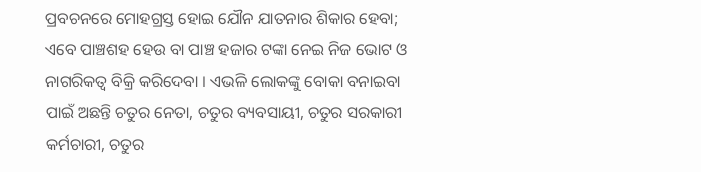ପ୍ରବଚନରେ ମୋହଗ୍ରସ୍ତ ହୋଇ ଯୌନ ଯାତନାର ଶିକାର ହେବା; ଏବେ ପାଞ୍ଚଶହ ହେଉ ବା ପାଞ୍ଚ ହଜାର ଟଙ୍କା ନେଇ ନିଜ ଭୋଟ ଓ ନାଗରିକତ୍ୱ ବିକ୍ରି କରିଦେବା । ଏଭଳି ଲୋକଙ୍କୁ ବୋକା ବନାଇବା ପାଇଁ ଅଛନ୍ତି ଚତୁର ନେତା, ଚତୁର ବ୍ୟବସାୟୀ, ଚତୁର ସରକାରୀ କର୍ମଚାରୀ, ଚତୁର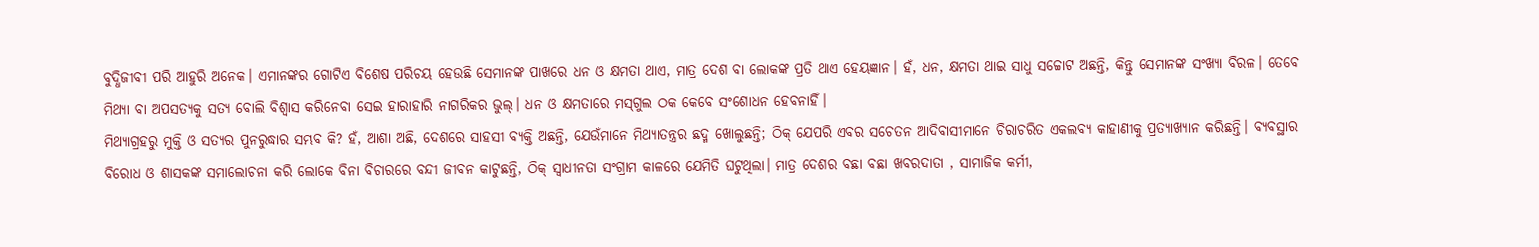ବୁଦ୍ଧିଜୀବୀ ପରି ଆହୁରି ଅନେକ। ଏମାନଙ୍କର ଗୋଟିଏ ବିଶେଷ ପରିଚୟ ହେଉଛି ସେମାନଙ୍କ ପାଖରେ ଧନ ଓ କ୍ଷମତା ଥାଏ, ମାତ୍ର ଦେଶ ବା ଲୋକଙ୍କ ପ୍ରତି ଥାଏ ହେୟଜ୍ଞାନ। ହଁ, ଧନ, କ୍ଷମତା ଥାଇ ସାଧୁ ସଚ୍ଚୋଟ ଅଛନ୍ତି, କିନ୍ତୁ ସେମାନଙ୍କ ସଂଖ୍ୟା ବିରଳ। ତେବେ ମିଥ୍ୟା ବା ଅପସତ୍ୟକୁ ସତ୍ୟ ବୋଲି ବିଶ୍ୱାସ କରିନେବା ସେଇ ହାରାହାରି ନାଗରିକର ଭୁଲ୍‌। ଧନ ଓ କ୍ଷମତାରେ ମସ୍‌ଗୁଲ ଠକ କେବେ ସଂଶୋଧନ ହେବନାହିଁ।
ମିଥ୍ୟାଗ୍ରହରୁ ମୁକ୍ତି ଓ ସତ୍ୟର ପୁନରୁଦ୍ଧାର ସମ୍ଭବ କି? ହଁ, ଆଶା ଅଛି, ଦେଶରେ ସାହସୀ ବ୍ୟକ୍ତି ଅଛନ୍ତି, ଯେଉଁମାନେ ମିଥ୍ୟାତନ୍ତ୍ରର ଛଦ୍ମ ଖୋଲୁଛନ୍ତି; ଠିକ୍‌ ଯେପରି ଏବର ସଚେତନ ଆଦିବାସୀମାନେ ଚିରାଚରିତ ଏକଲବ୍ୟ କାହାଣୀକୁ ପ୍ରତ୍ୟାଖ୍ୟାନ କରିଛନ୍ତି। ବ୍ୟବସ୍ଥାର ବିରୋଧ ଓ ଶାସକଙ୍କ ସମାଲୋଚନା କରି ଲୋକେ ବିନା ବିଚାରରେ ବନ୍ଦୀ ଜୀବନ କାଟୁଛନ୍ତି, ଠିକ୍‌ ସ୍ବାଧୀନତା ସଂଗ୍ରାମ କାଳରେ ଯେମିତି ଘଟୁଥିଲା। ମାତ୍ର ଦେଶର ବଛା ବଛା ଖବରଦାତା , ସାମାଜିକ କର୍ମୀ,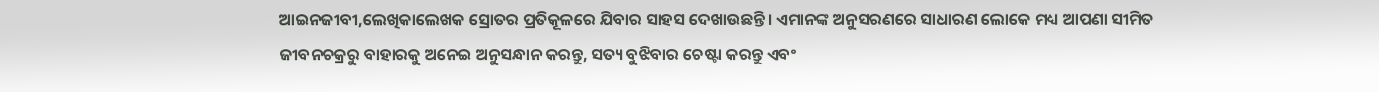ଆଇନଜୀବୀ,ଲେଖିକାଲେଖକ ସ୍ରୋତର ପ୍ରତିକୂଳରେ ଯିବାର ସାହସ ଦେଖାଉଛନ୍ତି। ଏମାନଙ୍କ ଅନୁସରଣରେ ସାଧାରଣ ଲୋକେ ମଧ୍ୟ ଆପଣା ସୀମିତ ଜୀବନଚକ୍ରରୁ ବାହାରକୁ ଅନେଇ ଅନୁସନ୍ଧାନ କରନ୍ତୁ, ସତ୍ୟ ବୁଝିବାର ଚେଷ୍ଟା କରନ୍ତୁ ଏବଂ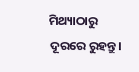ମିଥ୍ୟାଠାରୁ ଦୂରରେ ରୁହନ୍ତୁ।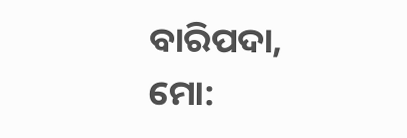ବାରିପଦା, ମୋ: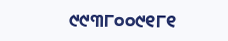୯୯୩୮୦୦୯୧୮୧